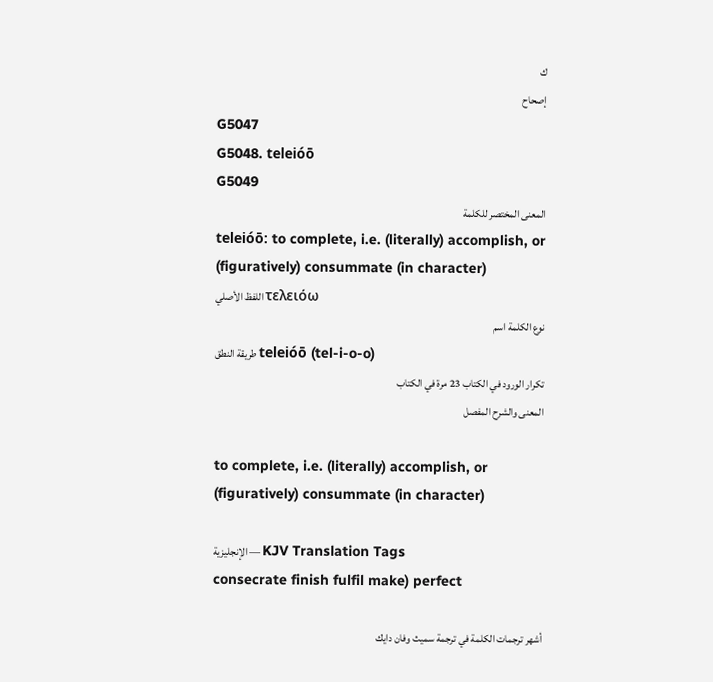ك
إصحاح
G5047
G5048. teleióō
G5049
المعنى المختصر للكلمة
teleióō: to complete, i.e. (literally) accomplish, or (figuratively) consummate (in character)
اللفظ الأصلي τελειόω
نوع الكلمة اسم
طريقة النطق teleióō (tel-i-o-o)
تكرار الورود في الكتاب 23 مرة في الكتاب
المعنى والشرح المفصل

to complete, i.e. (literally) accomplish, or (figuratively) consummate (in character)

الإنجليزية — KJV Translation Tags
consecrate finish fulfil make) perfect

أشهر ترجمات الكلمة في ترجمة سميث وفان دايك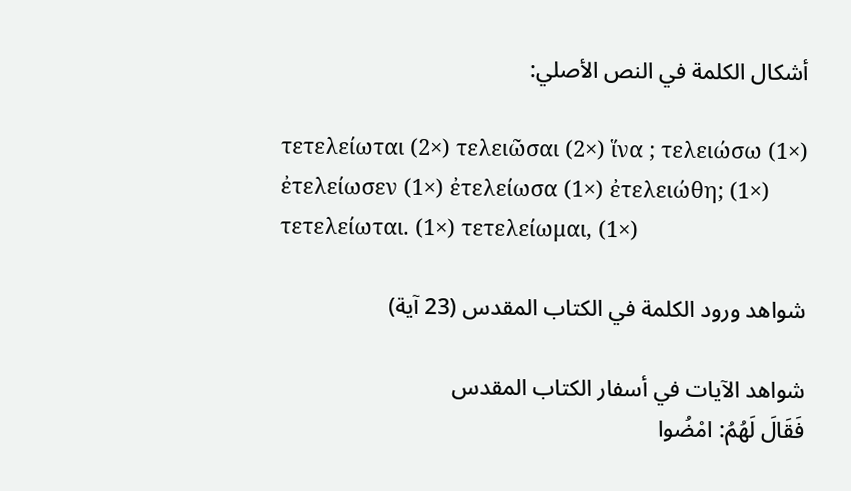أشكال الكلمة في النص الأصلي:

τετελείωται (2×) τελειῶσαι (2×) ἵνα ; τελειώσω (1×) ἐτελείωσεν (1×) ἐτελείωσα (1×) ἐτελειώθη; (1×) τετελείωται. (1×) τετελείωμαι, (1×)

شواهد ورود الكلمة في الكتاب المقدس (23 آية)

شواهد الآيات في أسفار الكتاب المقدس
فَقَالَ لَهُمُ: امْضُوا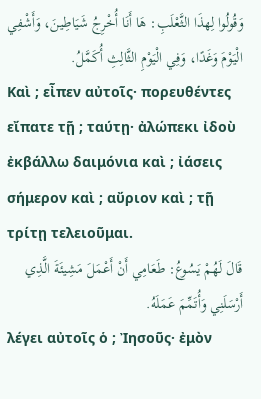وَقُولُوا لِهذَا الثَّعْلَبِ: هَا أَنَا أُخْرِجُ شَيَاطِينَ، وَأَشْفِي الْيَوْمَ وَغَدًا، وَفِي الْيَوْمِ الثَّالِثِ أُكَمَّلُ.
Καὶ ; εἶπεν αὐτοῖς· πορευθέντες εἴπατε τῇ ; ταύτῃ· ἀλώπεκι ἰδοὺ ἐκβάλλω δαιμόνια καὶ ; ἰάσεις σήμερον καὶ ; αὔριον καὶ ; τῇ τρίτῃ τελειοῦμαι.
قَالَ لَهُمْ يَسُوعُ: طَعَامِي أَنْ أَعْمَلَ مَشِيئَةَ الَّذِي أَرْسَلَنِي وَأُتَمِّمَ عَمَلَهُ.
λέγει αὐτοῖς ὁ ; Ἰησοῦς· ἐμὸν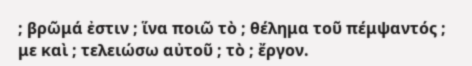; βρῶμά ἐστιν ; ἵνα ποιῶ τὸ ; θέλημα τοῦ πέμψαντός ; με καὶ ; τελειώσω αὐτοῦ ; τὸ ; ἔργον.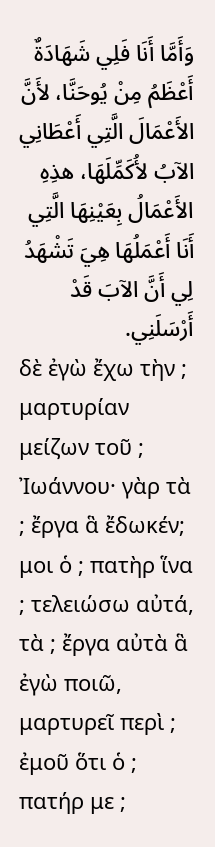وَأَمَّا أَنَا فَلِي شَهَادَةٌ أَعْظَمُ مِنْ يُوحَنَّا، لأَنَّ الأَعْمَالَ الَّتِي أَعْطَانِي الآبُ لأُكَمِّلَهَا، هذِهِ الأَعْمَالُ بِعَيْنِهَا الَّتِي أَنَا أَعْمَلُهَا هِيَ تَشْهَدُ لِي أَنَّ الآبَ قَدْ أَرْسَلَنِي.
δὲ ἐγὼ ἔχω τὴν ; μαρτυρίαν μείζων τοῦ ; Ἰωάννου· γὰρ τὰ ; ἔργα ἃ ἔδωκέν; μοι ὁ ; πατὴρ ἵνα ; τελειώσω αὐτά, τὰ ; ἔργα αὐτὰ ἃ ἐγὼ ποιῶ, μαρτυρεῖ περὶ ; ἐμοῦ ὅτι ὁ ; πατήρ με ;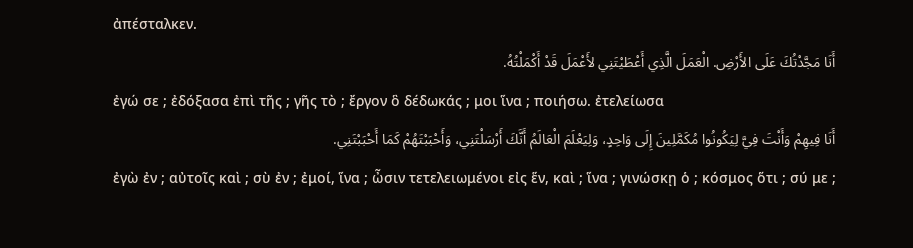ἀπέσταλκεν.
أَنَا مَجَّدْتُكَ عَلَى الأَرْضِ. الْعَمَلَ الَّذِي أَعْطَيْتَنِي لأَعْمَلَ قَدْ أَكْمَلْتُهُ.
ἐγώ σε ; ἐδόξασα ἐπὶ τῆς ; γῆς τὸ ; ἔργον ὃ δέδωκάς ; μοι ἵνα ; ποιήσω. ἐτελείωσα
أَنَا فِيهِمْ وَأَنْتَ فِيَّ لِيَكُونُوا مُكَمَّلِينَ إِلَى وَاحِدٍ، وَلِيَعْلَمَ الْعَالَمُ أَنَّكَ أَرْسَلْتَنِي، وَأَحْبَبْتَهُمْ كَمَا أَحْبَبْتَنِي.
ἐγὼ ἐν ; αὐτοῖς καὶ ; σὺ ἐν ; ἐμοί, ἵνα ; ὦσιν τετελειωμένοι εἰς ἕν, καὶ ; ἵνα ; γινώσκῃ ὁ ; κόσμος ὅτι ; σύ με ;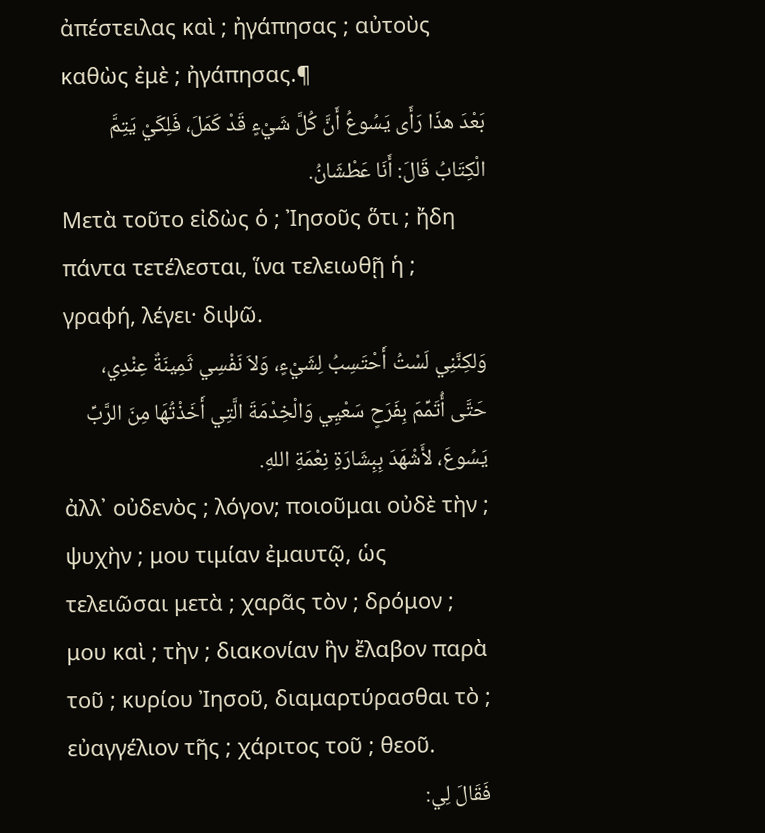ἀπέστειλας καὶ ; ἠγάπησας ; αὐτοὺς καθὼς ἐμὲ ; ἠγάπησας.¶
بَعْدَ هذَا رَأَى يَسُوعُ أَنَّ كُلَّ شَيْءٍ قَدْ كَمَلَ، فَلِكَيْ يَتِمَّ الْكِتَابُ قَالَ: أَنَا عَطْشَانُ.
Μετὰ τοῦτο εἰδὼς ὁ ; Ἰησοῦς ὅτι ; ἤδη πάντα τετέλεσται, ἵνα τελειωθῇ ἡ ; γραφή, λέγει· διψῶ.
وَلكِنَّنِي لَسْتُ أَحْتَسِبُ لِشَيْءٍ، وَلاَ نَفْسِي ثَمِينَةٌ عِنْدِي، حَتَّى أُتَمِّمَ بِفَرَحٍ سَعْيِي وَالْخِدْمَةَ الَّتِي أَخَذْتُهَا مِنَ الرَّبِّ يَسُوعَ، لأَشْهَدَ بِبِشَارَةِ نِعْمَةِ اللهِ.
ἀλλ᾽ οὐδενὸς ; λόγον; ποιοῦμαι οὐδὲ τὴν ; ψυχὴν ; μου τιμίαν ἐμαυτῷ, ὡς τελειῶσαι μετὰ ; χαρᾶς τὸν ; δρόμον ; μου καὶ ; τὴν ; διακονίαν ἣν ἔλαβον παρὰ τοῦ ; κυρίου Ἰησοῦ, διαμαρτύρασθαι τὸ ; εὐαγγέλιον τῆς ; χάριτος τοῦ ; θεοῦ.
فَقَالَ لِي: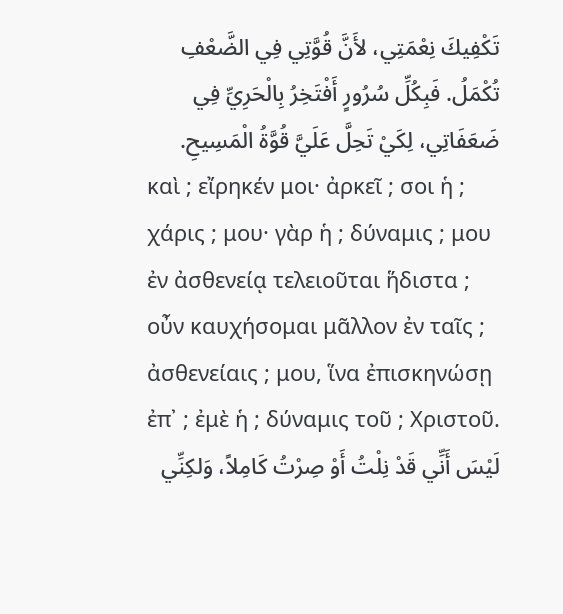تَكْفِيكَ نِعْمَتِي، لأَنَّ قُوَّتِي فِي الضَّعْفِ تُكْمَلُ. فَبِكُلِّ سُرُورٍ أَفْتَخِرُ بِالْحَرِيِّ فِي ضَعَفَاتِي، لِكَيْ تَحِلَّ عَلَيَّ قُوَّةُ الْمَسِيحِ.
καὶ ; εἴρηκέν μοι· ἀρκεῖ ; σοι ἡ ; χάρις ; μου· γὰρ ἡ ; δύναμις ; μου ἐν ἀσθενείᾳ τελειοῦται ἥδιστα ; οὖν καυχήσομαι μᾶλλον ἐν ταῖς ; ἀσθενείαις ; μου, ἵνα ἐπισκηνώσῃ ἐπ᾽ ; ἐμὲ ἡ ; δύναμις τοῦ ; Χριστοῦ.
لَيْسَ أَنِّي قَدْ نِلْتُ أَوْ صِرْتُ كَامِلاً، وَلكِنِّي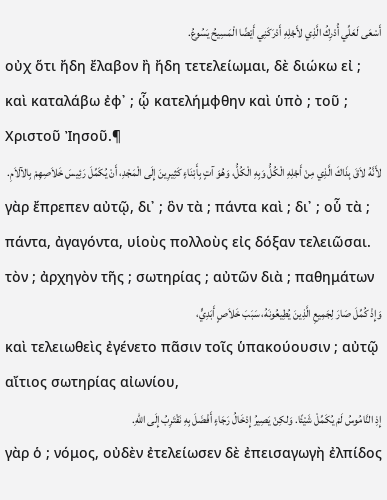أَسْعَى لَعَلِّي أُدْرِكُ الَّذِي لأَجْلِهِ أَدْرَكَنِي أَيْضًا الْمَسِيحُ يَسُوعُ.
οὐχ ὅτι ἤδη ἔλαβον ἢ ἤδη τετελείωμαι, δὲ διώκω εἰ ; καὶ καταλάβω ἐφ᾽ ; ᾧ κατελήμφθην καὶ ὑπὸ ; τοῦ ; Χριστοῦ Ἰησοῦ.¶
لأَنَّهُ لاَقَ بِذَاكَ الَّذِي مِنْ أَجْلِهِ الْكُلُّ وَبِهِ الْكُلُّ، وَهُوَ آتٍ بِأَبْنَاءٍ كَثِيرِينَ إِلَى الْمَجْدِ، أَنْ يُكَمِّلَ رَئِيسَ خَلاَصِهِمْ بِالآلاَمِ.
γὰρ ἔπρεπεν αὐτῷ, δι᾽ ; ὃν τὰ ; πάντα καὶ ; δι᾽ ; οὗ τὰ ; πάντα, ἀγαγόντα, υἱοὺς πολλοὺς εἰς δόξαν τελειῶσαι. τὸν ; ἀρχηγὸν τῆς ; σωτηρίας ; αὐτῶν διὰ ; παθημάτων
وَإِذْ كُمِّلَ صَارَ لِجَمِيعِ الَّذِينَ يُطِيعُونَهُ، سَبَبَ خَلاَصٍ أَبَدِيٍّ،
καὶ τελειωθεὶς ἐγένετο πᾶσιν τοῖς ὑπακούουσιν ; αὐτῷ αἴτιος σωτηρίας αἰωνίου,
إِذِ النَّامُوسُ لَمْ يُكَمِّلْ شَيْئًا. وَلكِنْ يَصِيرُ إِدْخَالُ رَجَاءٍ أَفْضَلَ بِهِ نَقْتَرِبُ إِلَى اللهِ.
γὰρ ὁ ; νόμος, οὐδὲν ἐτελείωσεν δὲ ἐπεισαγωγὴ ἐλπίδος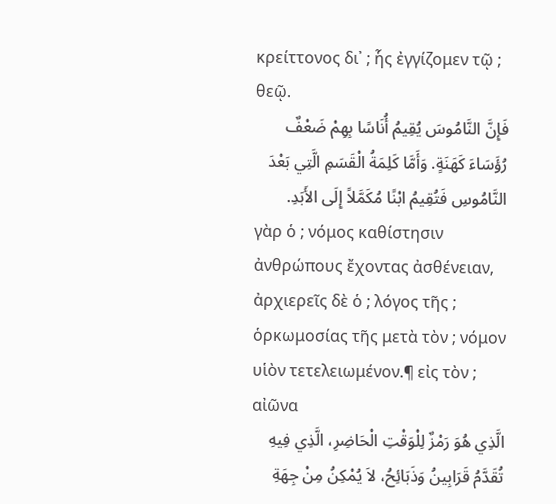κρείττονος δι᾽ ; ἧς ἐγγίζομεν τῷ ; θεῷ.
فَإِنَّ النَّامُوسَ يُقِيمُ أُنَاسًا بِهِمْ ضَعْفٌ رُؤَسَاءَ كَهَنَةٍ. وَأَمَّا كَلِمَةُ الْقَسَمِ الَّتِي بَعْدَ النَّامُوسِ فَتُقِيمُ ابْنًا مُكَمَّلاً إِلَى الأَبَدِ.
γὰρ ὁ ; νόμος καθίστησιν ἀνθρώπους ἔχοντας ἀσθένειαν, ἀρχιερεῖς δὲ ὁ ; λόγος τῆς ; ὁρκωμοσίας τῆς μετὰ τὸν ; νόμον υἱὸν τετελειωμένον.¶ εἰς τὸν ; αἰῶνα
الَّذِي هُوَ رَمْزٌ لِلْوَقْتِ الْحَاضِرِ، الَّذِي فِيهِ تُقَدَّمُ قَرَابِينُ وَذَبَائِحُ، لاَ يُمْكِنُ مِنْ جِهَةِ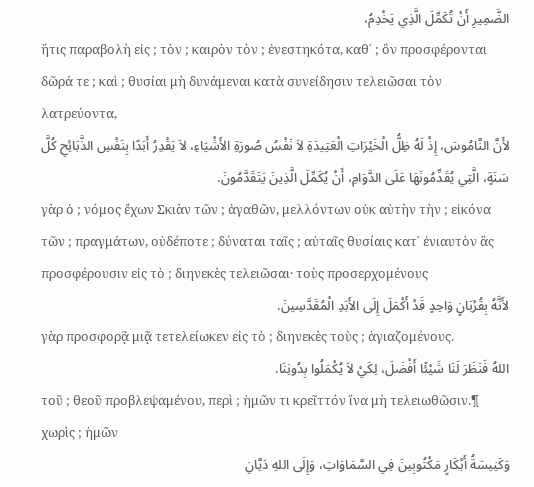الضَّمِيرِ أَنْ تُكَمِّلَ الَّذِي يَخْدِمُ،
ἥτις παραβολὴ εἰς ; τὸν ; καιρὸν τὸν ; ἐνεστηκότα, καθ᾽ ; ὃν προσφέρονται δῶρά τε ; καὶ ; θυσίαι μὴ δυνάμεναι κατὰ συνείδησιν τελειῶσαι τὸν λατρεύοντα,
لأَنَّ النَّامُوسَ، إِذْ لَهُ ظِلُّ الْخَيْرَاتِ الْعَتِيدَةِ لاَ نَفْسُ صُورَةِ الأَشْيَاءِ، لاَ يَقْدِرُ أَبَدًا بِنَفْسِ الذَّبَائِحِ كُلَّ سَنَةٍ، الَّتِي يُقَدِّمُونَهَا عَلَى الدَّوَامِ، أَنْ يُكَمِّلَ الَّذِينَ يَتَقَدَّمُونَ.
γὰρ ὁ ; νόμος ἔχων Σκιὰν τῶν ; ἀγαθῶν, μελλόντων οὐκ αὐτὴν τὴν ; εἰκόνα τῶν ; πραγμάτων, οὐδέποτε ; δύναται ταῖς ; αὐταῖς θυσίαις κατ᾽ ἐνιαυτὸν ἃς προσφέρουσιν εἰς τὸ ; διηνεκὲς τελειῶσαι· τοὺς προσερχομένους
لأَنَّهُ بِقُرْبَانٍ وَاحِدٍ قَدْ أَكْمَلَ إِلَى الأَبَدِ الْمُقَدَّسِينَ.
γὰρ προσφορᾷ μιᾷ τετελείωκεν εἰς τὸ ; διηνεκὲς τοὺς ; ἁγιαζομένους.
اللهُ فَنَظَرَ لَنَا شَيْئًا أَفْضَلَ، لِكَيْ لاَ يُكْمَلُوا بِدُونِنَا.
τοῦ ; θεοῦ προβλεψαμένου, περὶ ; ἡμῶν τι κρεῖττόν ἵνα μὴ τελειωθῶσιν.¶ χωρὶς ; ἡμῶν
وَكَنِيسَةُ أَبْكَارٍ مَكْتُوبِينَ فِي السَّمَاوَاتِ، وَإِلَى اللهِ دَيَّانِ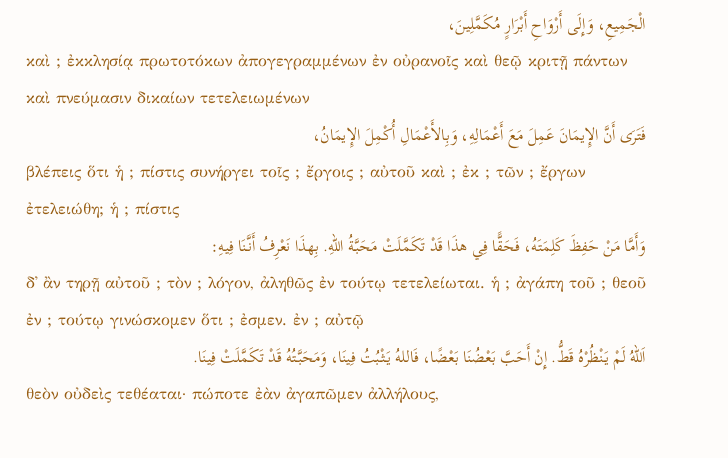الْجَمِيعِ، وَإِلَى أَرْوَاحِ أَبْرَارٍ مُكَمَّلِينَ،
καὶ ; ἐκκλησίᾳ πρωτοτόκων ἀπογεγραμμένων ἐν οὐρανοῖς καὶ θεῷ κριτῇ πάντων καὶ πνεύμασιν δικαίων τετελειωμένων
فَتَرَى أَنَّ الإِيمَانَ عَمِلَ مَعَ أَعْمَالِهِ، وَبِالأَعْمَالِ أُكْمِلَ الإِيمَانُ،
βλέπεις ὅτι ἡ ; πίστις συνήργει τοῖς ; ἔργοις ; αὐτοῦ καὶ ; ἐκ ; τῶν ; ἔργων ἐτελειώθη; ἡ ; πίστις
وَأَمَّا مَنْ حَفِظَ كَلِمَتَهُ، فَحَقًّا فِي هذَا قَدْ تَكَمَّلَتْ مَحَبَّةُ اللهِ. بِهذَا نَعْرِفُ أَنَّنَا فِيهِ:
δ᾽ ἂν τηρῇ αὐτοῦ ; τὸν ; λόγον, ἀληθῶς ἐν τούτῳ τετελείωται. ἡ ; ἀγάπη τοῦ ; θεοῦ ἐν ; τούτῳ γινώσκομεν ὅτι ; ἐσμεν. ἐν ; αὐτῷ
اَللهُ لَمْ يَنْظُرْهُ قَطُّ. إِنْ أَحَبَّ بَعْضُنَا بَعْضًا، فَاللهُ يَثْبُتُ فِينَا، وَمَحَبَّتُهُ قَدْ تَكَمَّلَتْ فِينَا.
θεὸν οὐδεὶς τεθέαται· πώποτε ἐὰν ἀγαπῶμεν ἀλλήλους,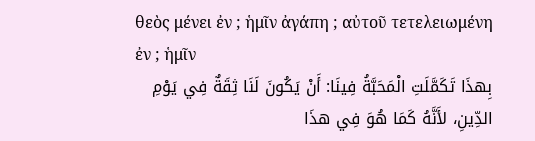θεὸς μένει ἐν ; ἡμῖν ἀγάπη ; αὐτοῦ τετελειωμένη ἐν ; ἡμῖν
بِهذَا تَكَمَّلَتِ الْمَحَبَّةُ فِينَا: أَنْ يَكُونَ لَنَا ثِقَةٌ فِي يَوْمِ الدِّينِ، لأَنَّهُ كَمَا هُوَ فِي هذَا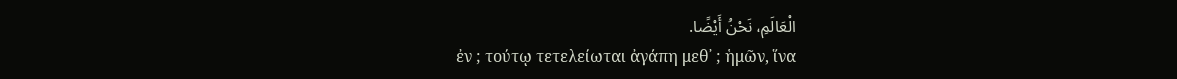الْعَالَمِ، نَحْنُ أَيْضًا.
ἐν ; τούτῳ τετελείωται ἀγάπη μεθ᾽ ; ἡμῶν, ἵνα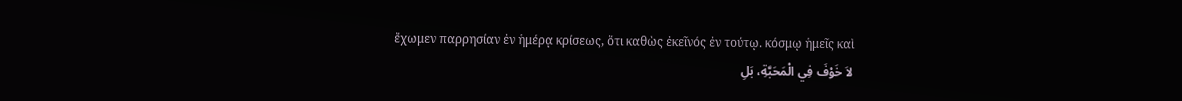ἔχωμεν παρρησίαν ἐν ἡμέρᾳ κρίσεως, ὅτι καθὼς ἐκεῖνός ἐν τούτῳ. κόσμῳ ἡμεῖς καὶ
لاَ خَوْفَ فِي الْمَحَبَّةِ، بَلِ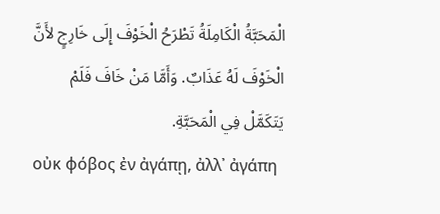الْمَحَبَّةُ الْكَامِلَةُ تَطْرَحُ الْخَوْفَ إِلَى خَارِجٍ لأَنَّ الْخَوْفَ لَهُ عَذَابٌ. وَأَمَّا مَنْ خَافَ فَلَمْ يَتَكَمَّلْ فِي الْمَحَبَّةِ.
οὐκ φόβος ἐν ἀγάπῃ, ἀλλ᾽ ἀγάπη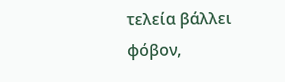τελεία βάλλει φόβον,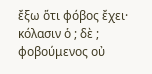ἔξω ὅτι φόβος ἔχει· κόλασιν ὁ ; δὲ ; φοβούμενος οὐ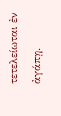τετελείωται ἐν ἀγάπῃ.